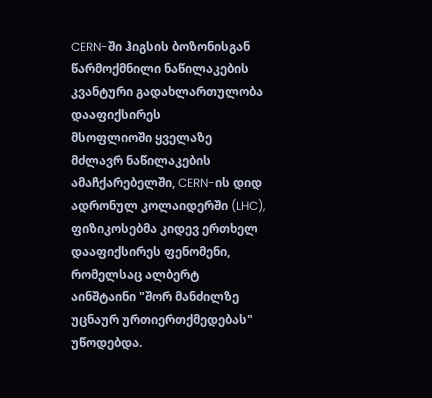CERN-ში ჰიგსის ბოზონისგან წარმოქმნილი ნაწილაკების კვანტური გადახლართულობა დააფიქსირეს
მსოფლიოში ყველაზე მძლავრ ნაწილაკების ამაჩქარებელში, CERN-ის დიდ ადრონულ კოლაიდერში (LHC), ფიზიკოსებმა კიდევ ერთხელ დააფიქსირეს ფენომენი, რომელსაც ალბერტ აინშტაინი "შორ მანძილზე უცნაურ ურთიერთქმედებას" უწოდებდა.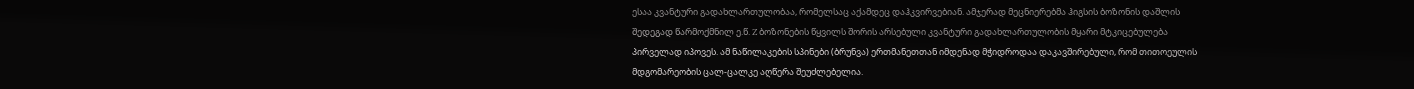ესაა კვანტური გადახლართულობაა, რომელსაც აქამდეც დაჰკვირვებიან. ამჯერად მეცნიერებმა ჰიგსის ბოზონის დაშლის შედეგად წარმოქმნილ ე.წ. Z ბოზონების წყვილს შორის არსებული კვანტური გადახლართულობის მყარი მტკიცებულება პირველად იპოვეს. ამ ნაწილაკების სპინები (ბრუნვა) ერთმანეთთან იმდენად მჭიდროდაა დაკავშირებული, რომ თითოეულის მდგომარეობის ცალ-ცალკე აღწერა შეუძლებელია.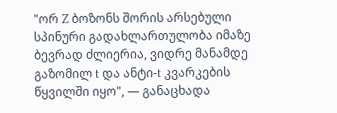"ორ Z ბოზონს შორის არსებული სპინური გადახლართულობა იმაზე ბევრად ძლიერია, ვიდრე მანამდე გაზომილ t და ანტი-t კვარკების წყვილში იყო", — განაცხადა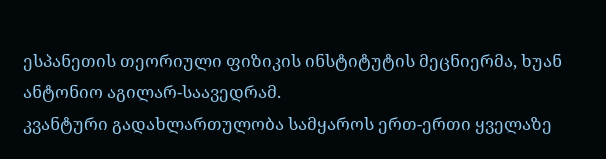ესპანეთის თეორიული ფიზიკის ინსტიტუტის მეცნიერმა, ხუან ანტონიო აგილარ-საავედრამ.
კვანტური გადახლართულობა სამყაროს ერთ-ერთი ყველაზე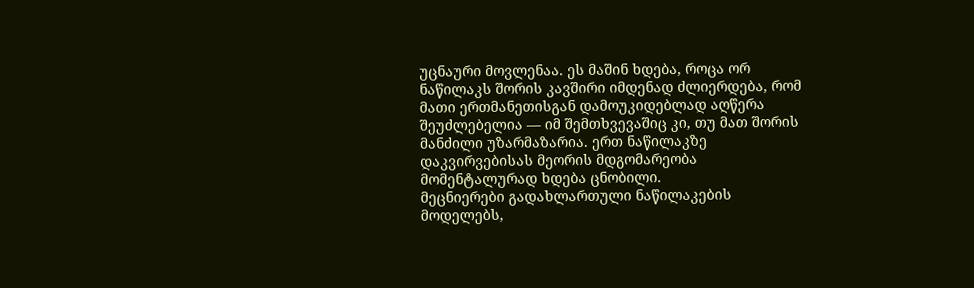უცნაური მოვლენაა. ეს მაშინ ხდება, როცა ორ ნაწილაკს შორის კავშირი იმდენად ძლიერდება, რომ მათი ერთმანეთისგან დამოუკიდებლად აღწერა შეუძლებელია — იმ შემთხვევაშიც კი, თუ მათ შორის მანძილი უზარმაზარია. ერთ ნაწილაკზე დაკვირვებისას მეორის მდგომარეობა მომენტალურად ხდება ცნობილი.
მეცნიერები გადახლართული ნაწილაკების მოდელებს,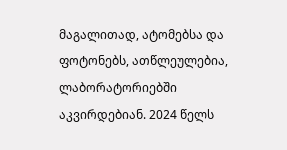მაგალითად, ატომებსა და ფოტონებს, ათწლეულებია, ლაბორატორიებში აკვირდებიან. 2024 წელს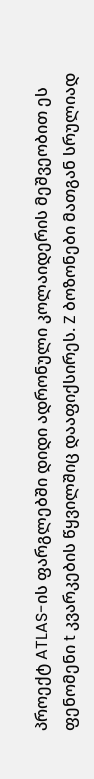პროექტ ATLAS-ის ფარგლებში დიდი ადრონული კოლაიდერის მეშვეობით ეს ფენომენი t კვარკების წყვილშიც დააფიქსირეს. Z ბოზონები მათგან სრულიად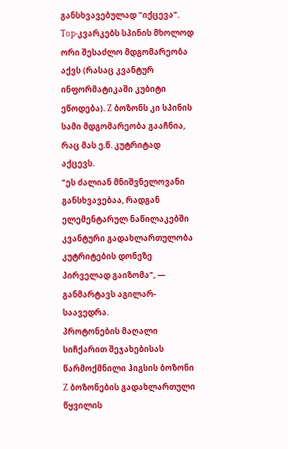განსხვავებულად "იქცევა".
Top-კვარკებს სპინის მხოლოდ ორი შესაძლო მდგომარეობა აქვს (რასაც კვანტურ ინფორმატიკაში კუბიტი ეწოდება). Z ბოზონს კი სპინის სამი მდგომარეობა გააჩნია, რაც მას ე.წ. კუტრიტად აქცევს.
"ეს ძალიან მნიშვნელოვანი განსხვავებაა, რადგან ელემენტარულ ნაწილაკებში კვანტური გადახლართულობა კუტრიტების დონეზე პირველად გაიზომა", — განმარტავს აგილარ-საავედრა.
პროტონების მაღალი სიჩქარით შეჯახებისას წარმოქმნილი ჰიგსის ბოზონი Z ბოზონების გადახლართული წყვილის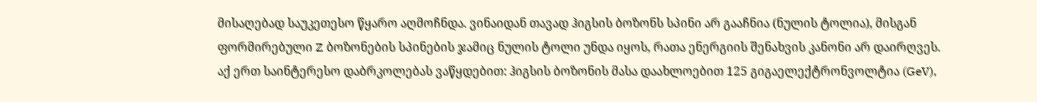მისაღებად საუკეთესო წყარო აღმოჩნდა. ვინაიდან თავად ჰიგსის ბოზონს სპინი არ გააჩნია (ნულის ტოლია), მისგან ფორმირებული Z ბოზონების სპინების ჯამიც ნულის ტოლი უნდა იყოს, რათა ენერგიის შენახვის კანონი არ დაირღვეს.
აქ ერთ საინტერესო დაბრკოლებას ვაწყდებით: ჰიგსის ბოზონის მასა დაახლოებით 125 გიგაელექტრონვოლტია (GeV),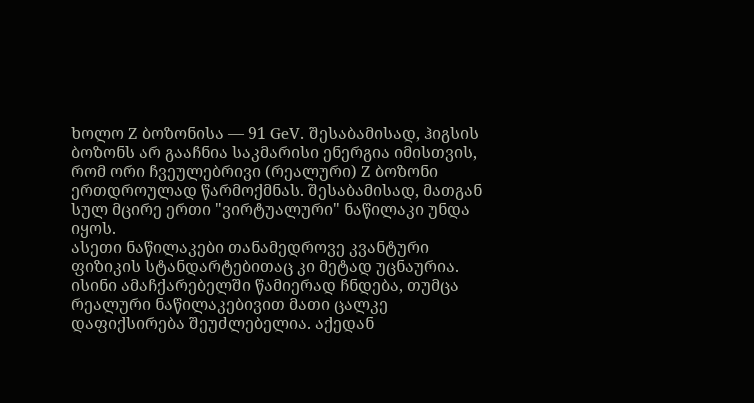ხოლო Z ბოზონისა — 91 GeV. შესაბამისად, ჰიგსის ბოზონს არ გააჩნია საკმარისი ენერგია იმისთვის, რომ ორი ჩვეულებრივი (რეალური) Z ბოზონი ერთდროულად წარმოქმნას. შესაბამისად, მათგან სულ მცირე ერთი "ვირტუალური" ნაწილაკი უნდა იყოს.
ასეთი ნაწილაკები თანამედროვე კვანტური ფიზიკის სტანდარტებითაც კი მეტად უცნაურია. ისინი ამაჩქარებელში წამიერად ჩნდება, თუმცა რეალური ნაწილაკებივით მათი ცალკე დაფიქსირება შეუძლებელია. აქედან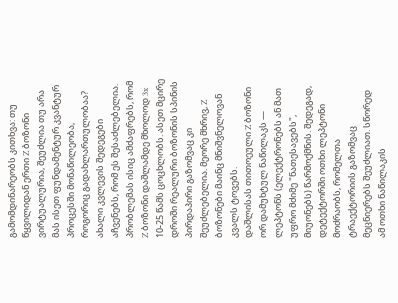გამომდინარეობს კითხვა: თუ წყვილიდან ერთი Z ბოზონი ვირტუალურია, შეუძლია თუ არა მას ისეთ ფუნდამენტურ კვანტურ პროცესში მონაწილეობა, როგორიც გადახლართულობაა? ახალი კვლევის შედეგები აჩვენებს, რომ ეს შესაძლებელია.
პრობლემას ისიც ამძაფრებს, რომ Z ბოზონი დაშლამდე მხოლოდ 3x 10-25 წამს ცოცხლობს. ასეთ მცირე დროში რეალური ბოზონის სპინის პირდაპირი გაზომვაც კი შეუძლებელია. მეორე მხრივ, Z ბოზონები მაინც მნიშვნელოვან კვალს ტოვებს.
დაშლისას თითოეული Z ბოზონი ორ დამუხტულ ნაწილაკს — ლეპტონს (ელექტრონებს ან მათ უფრო მძიმე "ნათესავებს", მიუონებს) წარმოქმნის. შედეგად, დეტექტორში ოთხი ლეპტონი მოძრაობს, რომელთა ტრაექტორიის გაზომვაც მეცნიერებს შეუძლიათ. სწორედ ამ ოთხი ნაწილაკის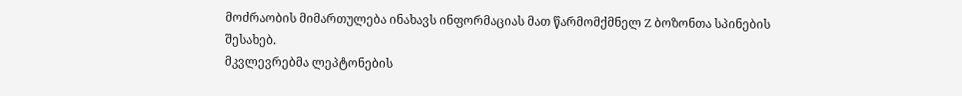მოძრაობის მიმართულება ინახავს ინფორმაციას მათ წარმომქმნელ Z ბოზონთა სპინების შესახებ.
მკვლევრებმა ლეპტონების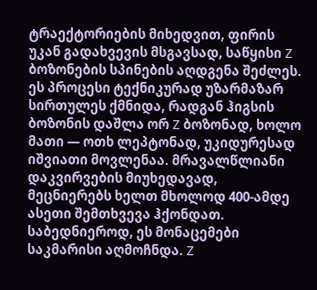ტრაექტორიების მიხედვით, ფირის უკან გადახვევის მსგავსად, საწყისი Z ბოზონების სპინების აღდგენა შეძლეს. ეს პროცესი ტექნიკურად უზარმაზარ სირთულეს ქმნიდა, რადგან ჰიგსის ბოზონის დაშლა ორ Z ბოზონად, ხოლო მათი — ოთხ ლეპტონად, უკიდურესად იშვიათი მოვლენაა. მრავალწლიანი დაკვირვების მიუხედავად, მეცნიერებს ხელთ მხოლოდ 400-ამდე ასეთი შემთხვევა ჰქონდათ.
საბედნიეროდ, ეს მონაცემები საკმარისი აღმოჩნდა. Z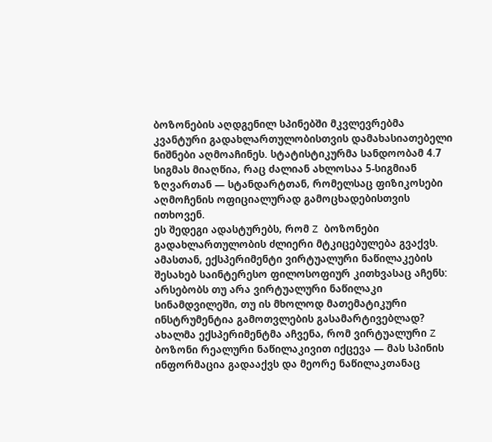ბოზონების აღდგენილ სპინებში მკვლევრებმა კვანტური გადახლართულობისთვის დამახასიათებელი ნიშნები აღმოაჩინეს. სტატისტიკურმა სანდოობამ 4.7 სიგმას მიაღწია, რაც ძალიან ახლოსაა 5-სიგმიან ზღვართან — სტანდარტთან, რომელსაც ფიზიკოსები აღმოჩენის ოფიციალურად გამოცხადებისთვის ითხოვენ.
ეს შედეგი ადასტურებს, რომ Z ბოზონები გადახლართულობის ძლიერი მტკიცებულება გვაქვს. ამასთან, ექსპერიმენტი ვირტუალური ნაწილაკების შესახებ საინტერესო ფილოსოფიურ კითხვასაც აჩენს: არსებობს თუ არა ვირტუალური ნაწილაკი სინამდვილეში, თუ ის მხოლოდ მათემატიკური ინსტრუმენტია გამოთვლების გასამარტივებლად? ახალმა ექსპერიმენტმა აჩვენა, რომ ვირტუალური Z ბოზონი რეალური ნაწილაკივით იქცევა — მას სპინის ინფორმაცია გადააქვს და მეორე ნაწილაკთანაც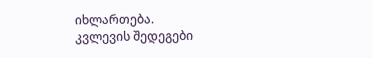იხლართება.
კვლევის შედეგები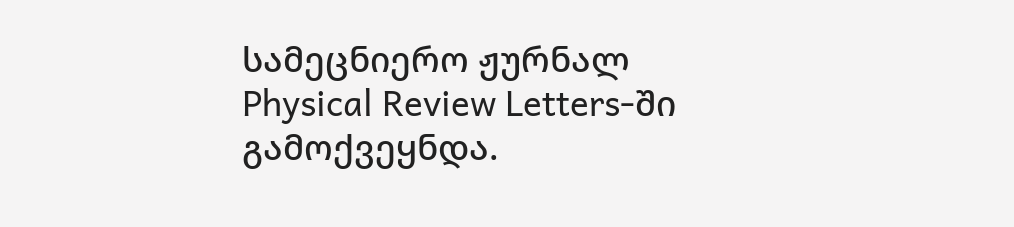სამეცნიერო ჟურნალ Physical Review Letters-ში გამოქვეყნდა.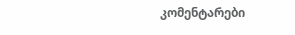კომენტარები